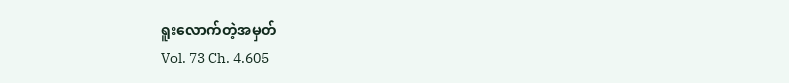ရူးလောက်တဲ့အမှတ်
Vol. 73 Ch. 4.605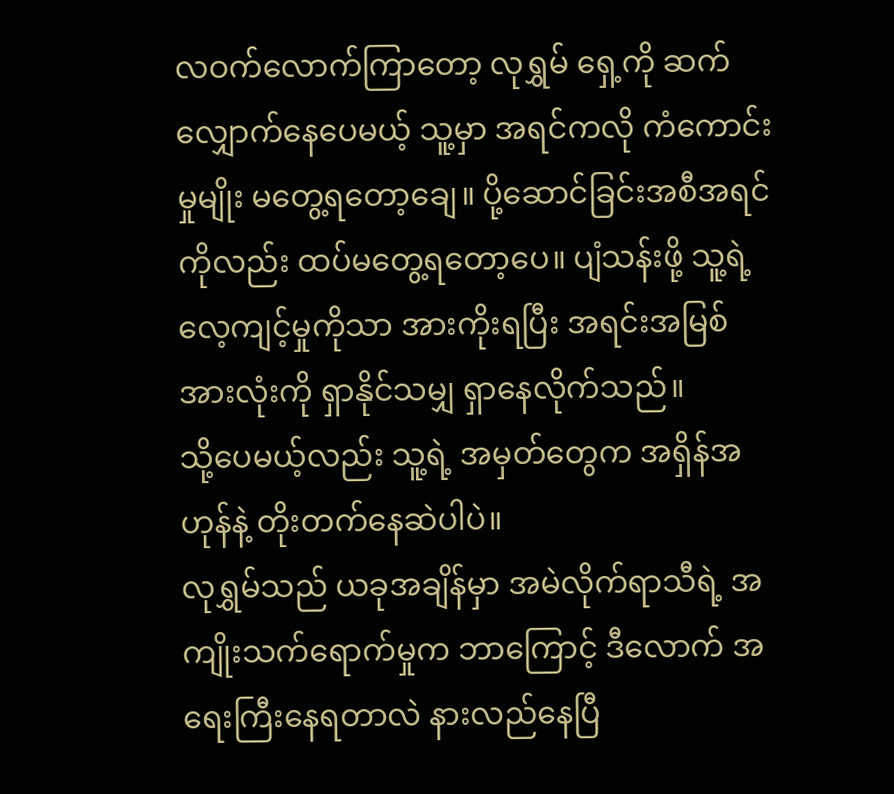လဝက်လောက်ကြာတော့ လုရွှမ် ရှေ့ကို ဆက်လျှောက်နေပေမယ့် သူ့မှာ အရင်ကလို ကံကောင်းမှုမျိုး မတွေ့ရတော့ချေ။ ပို့ဆောင်ခြင်းအစီအရင်ကိုလည်း ထပ်မတွေ့ရတော့ပေ။ ပျံသန်းဖို့ သူ့ရဲ့ လေ့ကျင့်မှုကိုသာ အားကိုးရပြီး အရင်းအမြစ် အားလုံးကို ရှာနိုင်သမျှ ရှာနေလိုက်သည်။
သို့ပေမယ့်လည်း သူ့ရဲ့ အမှတ်တွေက အရှိန်အဟုန်နဲ့ တိုးတက်နေဆဲပါပဲ။
လုရွှမ်သည် ယခုအချိန်မှာ အမဲလိုက်ရာသီရဲ့ အကျိုးသက်ရောက်မှုက ဘာကြောင့် ဒီလောက် အရေးကြီးနေရတာလဲ နားလည်နေပြီ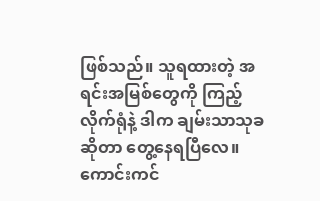ဖြစ်သည်။ သူရထားတဲ့ အရင်းအမြစ်တွေကို ကြည့်လိုက်ရုံနဲ့ ဒါက ချမ်းသာသုခဆိုတာ တွေ့နေရပြီလေ။
ကောင်းကင်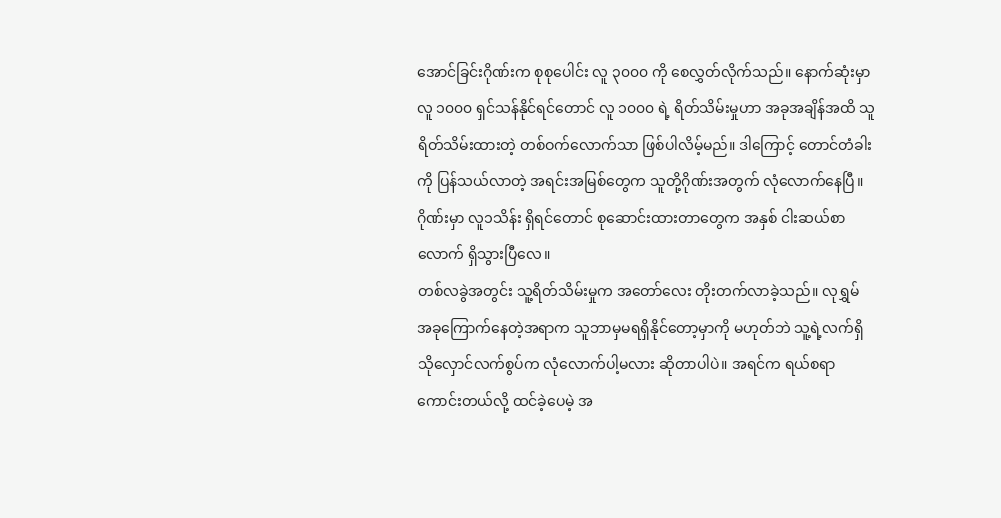အောင်ခြင်းဂိုဏ်းက စုစုပေါင်း လူ ၃၀၀၀ ကို စေလွှတ်လိုက်သည်။ နောက်ဆုံးမှာ လူ ၁၀၀၀ ရှင်သန်နိုင်ရင်တောင် လူ ၁၀၀၀ ရဲ့ ရိတ်သိမ်းမှုဟာ အခုအချိန်အထိ သူရိတ်သိမ်းထားတဲ့ တစ်ဝက်လောက်သာ ဖြစ်ပါလိမ့်မည်။ ဒါကြောင့် တောင်တံခါးကို ပြန်သယ်လာတဲ့ အရင်းအမြစ်တွေက သူတို့ဂိုဏ်းအတွက် လုံလောက်နေပြီ။ ဂိုဏ်းမှာ လူ၁သိန်း ရှိရင်တောင် စုဆောင်းထားတာတွေက အနှစ် ငါးဆယ်စာလောက် ရှိသွားပြီလေ။
တစ်လခွဲအတွင်း သူ့ရိတ်သိမ်းမှုက အတော်လေး တိုးတက်လာခဲ့သည်။ လုရွှမ် အခုကြောက်နေတဲ့အရာက သူဘာမှမရရှိနိုင်တော့မှာကို မဟုတ်ဘဲ သူ့ရဲ့လက်ရှိသိုလှောင်လက်စွပ်က လုံလောက်ပါ့မလား ဆိုတာပါပဲ။ အရင်က ရယ်စရာကောင်းတယ်လို့ ထင်ခဲ့ပေမဲ့ အ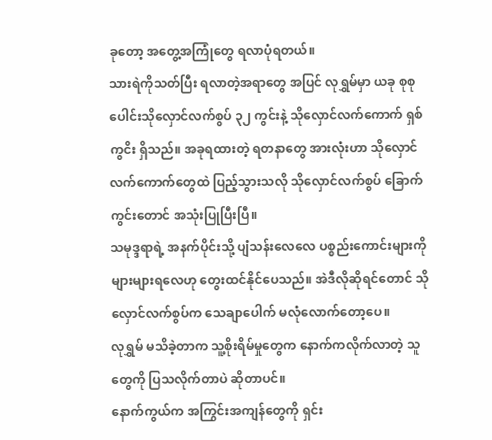ခုတော့ အတွေ့အကြုံတွေ ရလာပုံရတယ်။
သားရဲကိုသတ်ပြီး ရလာတဲ့အရာတွေ အပြင် လုရွှမ်မှာ ယခု စုစုပေါင်းသိုလှောင်လက်စွပ် ၃၂ ကွင်းနဲ့ သိုလှောင်လက်ကောက် ရှစ်ကွငိး ရှိသည်။ အခုရထားတဲ့ ရတနာတွေ အားလုံးဟာ သိုလှောင်လက်ကောက်တွေထဲ ပြည့်သွားသလို သိုလှောင်လက်စွပ် ခြောက်ကွင်းတောင် အသုံးပြုပြီးပြီ။
သမုဒ္ဒရာရဲ့ အနက်ပိုင်းသို့ ပျံသန်းလေလေ ပစ္စည်းကောင်းများကို များများရလေဟု တွေးထင်နိုင်ပေသည်။ အဲဒီလိုဆိုရင်တောင် သိုလှောင်လက်စွပ်က သေချာပေါက် မလုံလောက်တော့ပေ။
လုရွှမ် မသိခဲ့တာက သူ့စိုးရိမ်မှုတွေက နောက်ကလိုက်လာတဲ့ သူတွေကို ပြသလိုက်တာပဲ ဆိုတာပင်။
နောက်ကွယ်က အကြွင်းအကျန်တွေကို ရှင်း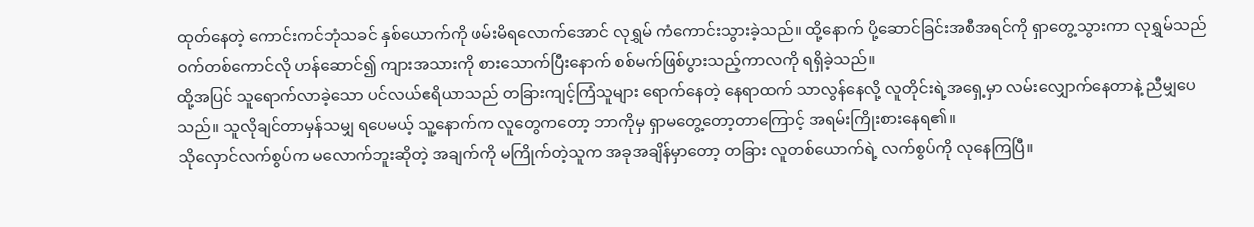ထုတ်နေတဲ့ ကောင်းကင်ဘုံသခင် နှစ်ယောက်ကို ဖမ်းမိရလောက်အောင် လုရွှမ် ကံကောင်းသွားခဲ့သည်။ ထို့နောက် ပို့ဆောင်ခြင်းအစီအရင်ကို ရှာတွေ့သွားကာ လုရွှမ်သည် ဝက်တစ်ကောင်လို ဟန်ဆောင်၍ ကျားအသားကို စားသောက်ပြီးနောက် စစ်မက်ဖြစ်ပွားသည့်ကာလကို ရရှိခဲ့သည်။
ထို့အပြင် သူရောက်လာခဲ့သော ပင်လယ်ဧရိယာသည် တခြားကျင့်ကြံသူများ ရောက်နေတဲ့ နေရာထက် သာလွန်နေလို့ လူတိုင်းရဲ့အရှေ့မှာ လမ်းလျှောက်နေတာနဲ့ ညီမျှပေသည်။ သူလိုချင်တာမှန်သမျှ ရပေမယ့် သူ့နောက်က လူတွေကတော့ ဘာကိုမှ ရှာမတွေ့တော့တာကြောင့် အရမ်းကြိုးစားနေရ၏။
သိုလှောင်လက်စွပ်က မလောက်ဘူးဆိုတဲ့ အချက်ကို မကြိုက်တဲ့သူက အခုအချိန်မှာတော့ တခြား လူတစ်ယောက်ရဲ့ လက်စွပ်ကို လုနေကြပြီ။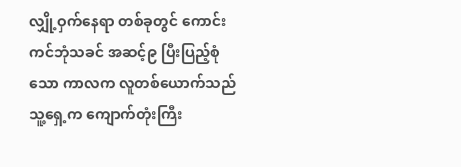လျှို့ဝှက်နေရာ တစ်ခုတွင် ကောင်းကင်ဘုံသခင် အဆင့်၉ ပြီးပြည့်စုံသော ကာလက လူတစ်ယောက်သည် သူ့ရှေ့က ကျောက်တုံးကြီး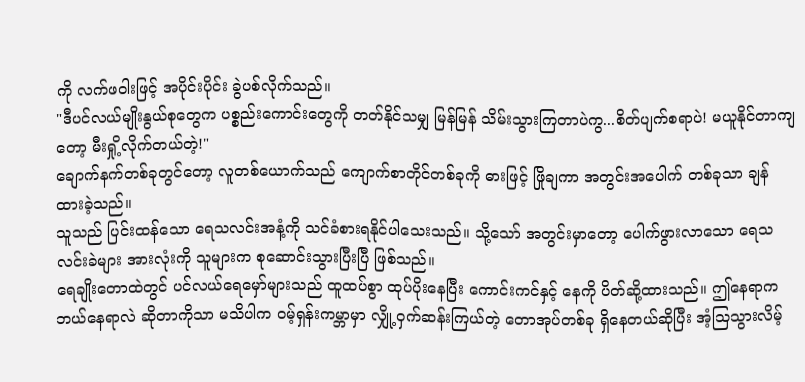ကို လက်ဖဝါးဖြင့် အပိုင်းပိုင်း ခွဲပစ်လိုက်သည်။
"ဒီပင်လယ်မျိုးနွယ်စုတွေက ပစ္စည်းကောင်းတွေကို တတ်နိုင်သမျှ မြန်မြန် သိမ်းသွားကြတာပဲကွ...စိတ်ပျက်စရာပဲ! မယူနိုင်တာကျတော့ မီးရှို့လိုက်တယ်တဲ့!"
ချောက်နက်တစ်ခုတွင်တော့ လူတစ်ယောက်သည် ကျောက်စာတိုင်တစ်ခုကို ဓားဖြင့် ဖြိုချကာ အတွင်းအပေါက် တစ်ခုသာ ချန်ထားခဲ့သည်။
သူသည် ပြင်းထန်သော ရေသလင်းအနံ့ကို သင်ခံစားရနိုင်ပါသေးသည်။ သို့သော် အတွင်းမှာတော့ ပေါက်ဖွားလာသော ရေသလင်းခဲများ အားလုံးကို သူများက စုဆောင်းသွားပြီးပြီ ဖြစ်သည်။
ရေချိုးတောထဲတွင် ပင်လယ်ရေမှော်များသည် ထူထပ်စွာ ထုပ်ပိုးနေပြီး ကောင်းကင်နှင့် နေကို ပိတ်ဆို့ထားသည်။ ဤနေရာက ဘယ်နေရာလဲ ဆိုတာကိုသာ မသိပါက ဝမ့်ရှန်းကမ္ဘာမှာ လျှို့ဝှက်ဆန်းကြယ်တဲ့ တောအုပ်တစ်ခု ရှိနေတယ်ဆိုပြီး အံ့သြသွားလိမ့်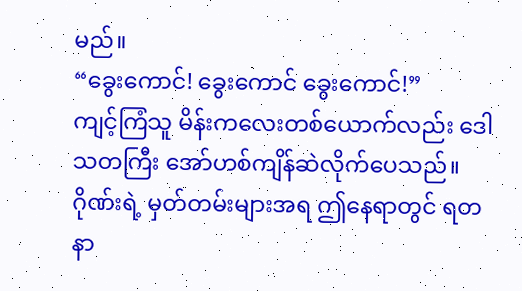မည်။
“ခွေးကောင်! ခွေးကောင် ခွေးကောင်!”
ကျင့်ကြံသူ မိန်းကလေးတစ်ယောက်လည်း ဒေါသတကြီး အော်ဟစ်ကျိန်ဆဲလိုက်ပေသည်။
ဂိုဏ်းရဲ့ မှတ်တမ်းများအရ ဤနေရာတွင် ရတနာ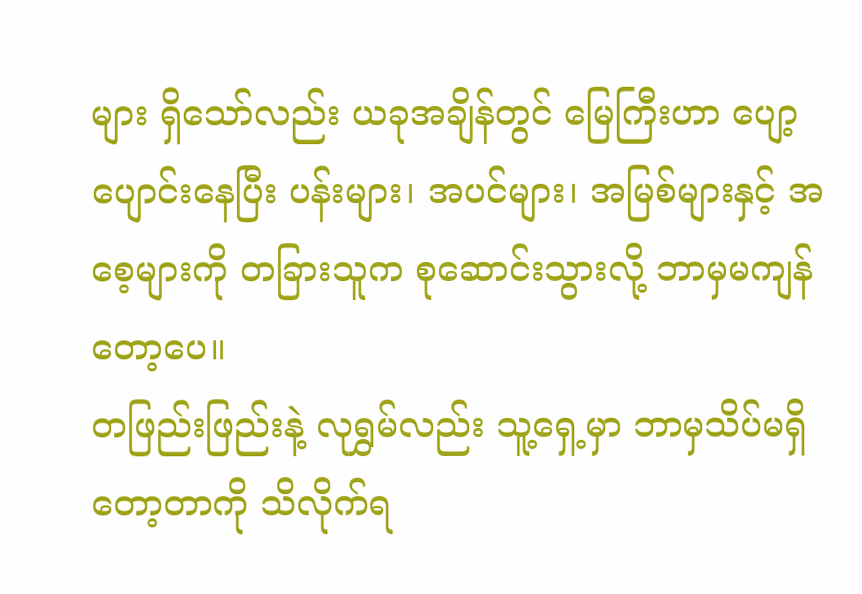များ ရှိသော်လည်း ယခုအချိန်တွင် မြေကြီးဟာ ပျော့ပျောင်းနေပြီး ပန်းများ၊ အပင်များ၊ အမြစ်များနှင့် အစေ့များကို တခြားသူက စုဆောင်းသွားလို့ ဘာမှမကျန်တော့ပေ။
တဖြည်းဖြည်းနဲ့ လုရွှမ်လည်း သူ့ရှေ့မှာ ဘာမှသိပ်မရှိတော့တာကို သိလိုက်ရ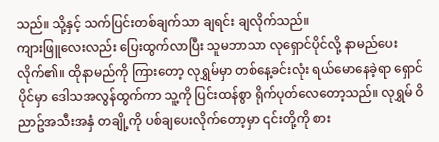သည်။ သို့နှင့် သက်ပြင်းတစ်ချက်သာ ချရင်း ချလိုက်သည်။
ကျားဖြူလေးလည်း ပြေးထွက်လာပြီး သူမဘာသာ လုရှောင်ပိုင်လို့ နာမည်ပေးလိုက်၏။ ထိုနာမည်ကို ကြားတော့ လုရွှမ်မှာ တစ်နေ့ခင်းလုံး ရယ်မောနေခဲ့ရာ ရှောင်ပိုင်မှာ ဒေါသအလွန်ထွက်ကာ သူ့ကို ပြင်းထန်စွာ ရိုက်ပုတ်လေတော့သည်။ လုရွှမ် ဝိညာဥ်အသီးအနှံ တချို့ကို ပစ်ချပေးလိုက်တော့မှာ ၎င်းတို့ကို စား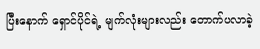ပြီးနောက် ရှောင်ပိုင်ရဲ့ မျက်လုံးများလည်း တောက်ပလာခဲ့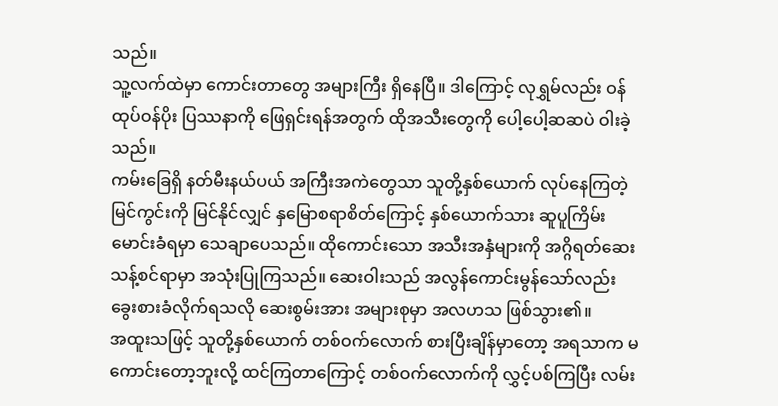သည်။
သူ့လက်ထဲမှာ ကောင်းတာတွေ အများကြီး ရှိနေပြီ။ ဒါကြောင့် လုရွှမ်လည်း ဝန်ထုပ်ဝန်ပိုး ပြဿနာကို ဖြေရှင်းရန်အတွက် ထိုအသီးတွေကို ပေါ့ပေါ့ဆဆပဲ ဝါးခဲ့သည်။
ကမ်းခြေရှိ နတ်မီးနယ်ပယ် အကြီးအကဲတွေသာ သူတို့နှစ်ယောက် လုပ်နေကြတဲ့ မြင်ကွင်းကို မြင်နိုင်လျှင် နှမြောစရာစိတ်ကြောင့် နှစ်ယောက်သား ဆူပူကြိမ်းမောင်းခံရမှာ သေချာပေသည်။ ထိုကောင်းသော အသီးအနှံများကို အဂ္ဂိရတ်ဆေး သန့်စင်ရာမှာ အသုံးပြုကြသည်။ ဆေးဝါးသည် အလွန်ကောင်းမွန်သော်လည်း ခွေးစားခံလိုက်ရသလို ဆေးစွမ်းအား အများစုမှာ အလဟသ ဖြစ်သွား၏။
အထူးသဖြင့် သူတို့နှစ်ယောက် တစ်ဝက်လောက် စားပြီးချိန်မှာတော့ အရသာက မကောင်းတော့ဘူးလို့ ထင်ကြတာကြောင့် တစ်ဝက်လောက်ကို လွှင့်ပစ်ကြပြီး လမ်း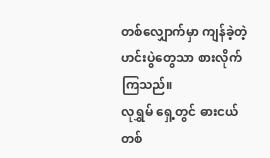တစ်လျှောက်မှာ ကျန်ခဲ့တဲ့ ဟင်းပွဲတွေသာ စားလိုက်ကြသည်။
လုရွှမ် ရှေ့တွင် ဓားငယ်တစ်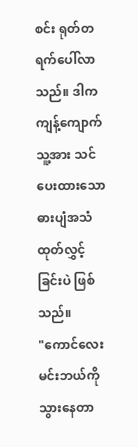စင်း ရုတ်တရက်ပေါ်လာသည်။ ဒါက ကျန့်ကျောက် သူ့အား သင်ပေးထားသော ဓားပျံအသံ ထုတ်လွှင့်ခြင်းပဲ ဖြစ်သည်။
"ကောင်လေး မင်းဘယ်ကို သွားနေတာ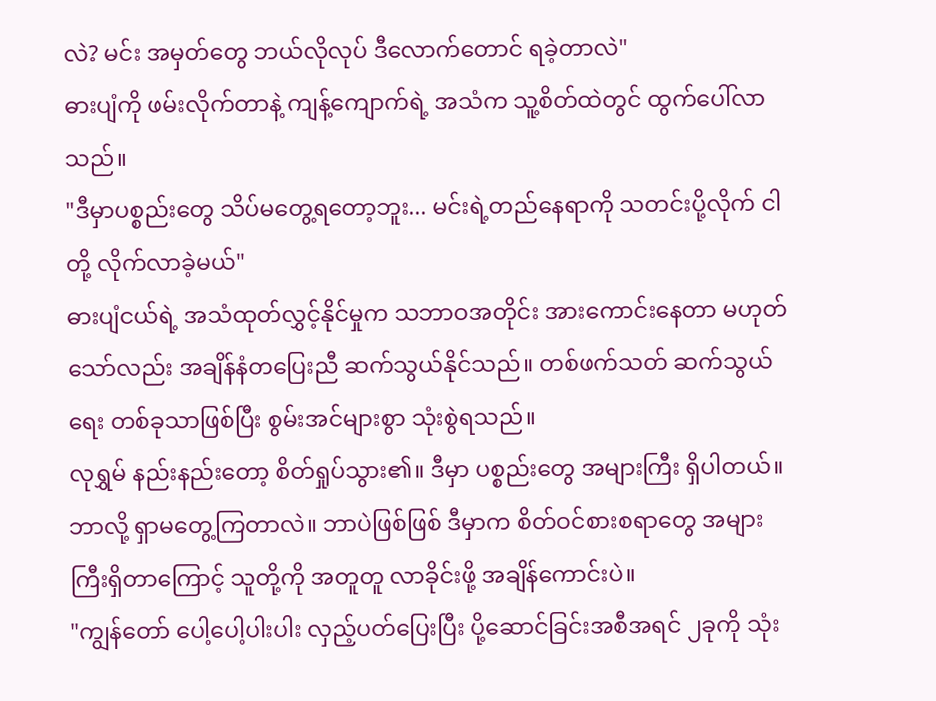လဲ? မင်း အမှတ်တွေ ဘယ်လိုလုပ် ဒီလောက်တောင် ရခဲ့တာလဲ"
ဓားပျံကို ဖမ်းလိုက်တာနဲ့ ကျန့်ကျောက်ရဲ့ အသံက သူ့စိတ်ထဲတွင် ထွက်ပေါ်လာသည်။
"ဒီမှာပစ္စည်းတွေ သိပ်မတွေ့ရတော့ဘူး... မင်းရဲ့တည်နေရာကို သတင်းပို့လိုက် ငါတို့ လိုက်လာခဲ့မယ်"
ဓားပျံငယ်ရဲ့ အသံထုတ်လွှင့်နိုင်မှုက သဘာဝအတိုင်း အားကောင်းနေတာ မဟုတ်သော်လည်း အချိန်နံတပြေးညီ ဆက်သွယ်နိုင်သည်။ တစ်ဖက်သတ် ဆက်သွယ်ရေး တစ်ခုသာဖြစ်ပြီး စွမ်းအင်များစွာ သုံးစွဲရသည်။
လုရွှမ် နည်းနည်းတော့ စိတ်ရှုပ်သွား၏။ ဒီမှာ ပစ္စည်းတွေ အများကြီး ရှိပါတယ်။ ဘာလို့ ရှာမတွေ့ကြတာလဲ။ ဘာပဲဖြစ်ဖြစ် ဒီမှာက စိတ်ဝင်စားစရာတွေ အများကြီးရှိတာကြောင့် သူတို့ကို အတူတူ လာခိုင်းဖို့ အချိန်ကောင်းပဲ။
"ကျွန်တော် ပေါ့ပေါ့ပါးပါး လှည့်ပတ်ပြေးပြီး ပို့ဆောင်ခြင်းအစီအရင် ၂ခုကို သုံး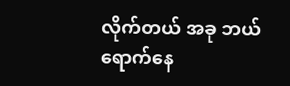လိုက်တယ် အခု ဘယ်ရောက်နေ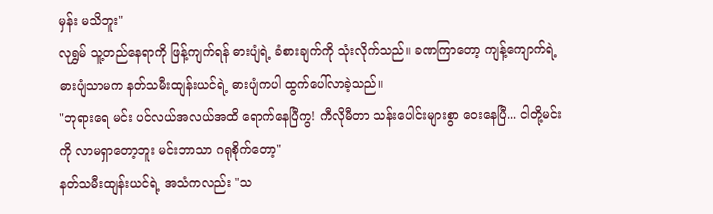မှန်း မသိဘူး"
လုရွှမ် သူ့တည်နေရာကို ဖြန့်ကျက်ရန် ဓားပျံရဲ့ ခံစားချက်ကို သုံးလိုက်သည်။ ခဏကြာတော့ ကျန့်ကျောက်ရဲ့ ဓားပျံသာမက နတ်သမီးထျန်းယင်ရဲ့ ဓားပျံကပါ ထွက်ပေါ်လာခဲ့သည်။
"ဘုရားရေ မင်း ပင်လယ်အလယ်အထိ ရောက်နေပြီကွ! ကီလိုမီတာ သန်းပေါင်းများစွာ ဝေးနေပြီ... ငါတို့မင်းကို လာမရှာတော့ဘူး မင်းဘာသာ ဂရုစိုက်တော့"
နတ်သမီးထျန်းယင်ရဲ့ အသံကလည်း "သ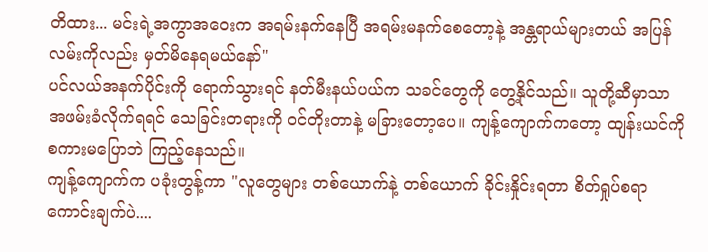တိထား... မင်းရဲ့အကွာအဝေးက အရမ်းနက်နေပြီ အရမ်းမနက်စေတော့နဲ့ အန္တရာယ်များတယ် အပြန်လမ်းကိုလည်း မှတ်မိနေရမယ်နော်"
ပင်လယ်အနက်ပိုင်းကို ရောက်သွားရင် နတ်မီးနယ်ပယ်က သခင်တွေကို တွေ့နိုင်သည်။ သူတို့ဆီမှာသာ အဖမ်းခံလိုက်ရရင် သေခြင်းတရားကို ဝင်တိုးတာနဲ့ မခြားတော့ပေ။ ကျန့်ကျောက်ကတော့ ထျန်းယင်ကို စကားမပြောဘဲ ကြည့်နေသည်။
ကျန့်ကျောက်က ပခုံးတွန့်ကာ "လူတွေများ တစ်ယောက်နဲ့ တစ်ယောက် ခိုင်းနှိုင်းရတာ စိတ်ရှုပ်စရာကောင်းချက်ပဲ....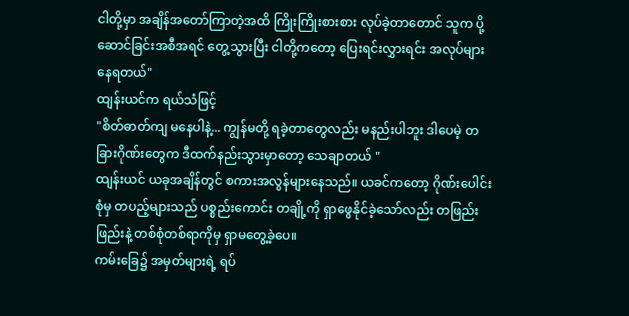ငါတို့မှာ အချိန်အတော်ကြာတဲ့အထိ ကြိုးကြိုးစားစား လုပ်ခဲ့တာတောင် သူက ပို့ဆောင်ခြင်းအစီအရင် တွေ့သွားပြီး ငါတို့ကတော့ ပြေးရင်းလွှားရင်း အလုပ်များနေရတယ်"
ထျန်းယင်က ရယ်သံဖြင့်
"စိတ်ဓာတ်ကျ မနေပါနဲ့... ကျွန်မတို့ ရခဲ့တာတွေလည်း မနည်းပါဘူး ဒါပေမဲ့ တခြားဂိုဏ်းတွေက ဒီထက်နည်းသွားမှာတော့ သေချာတယ် "
ထျန်းယင် ယခုအချိန်တွင် စကားအလွန်များနေသည်။ ယခင်ကတော့ ဂိုဏ်းပေါင်းစုံမှ တပည့်များသည် ပစ္စည်းကောင်း တချို့ကို ရှာဖွေနိုင်ခဲ့သော်လည်း တဖြည်းဖြည်းနဲ့ တစ်စုံတစ်ရာကိုမှ ရှာမတွေ့ခဲ့ပေ။
ကမ်းခြေ၌ အမှတ်များရဲ့ ရပ်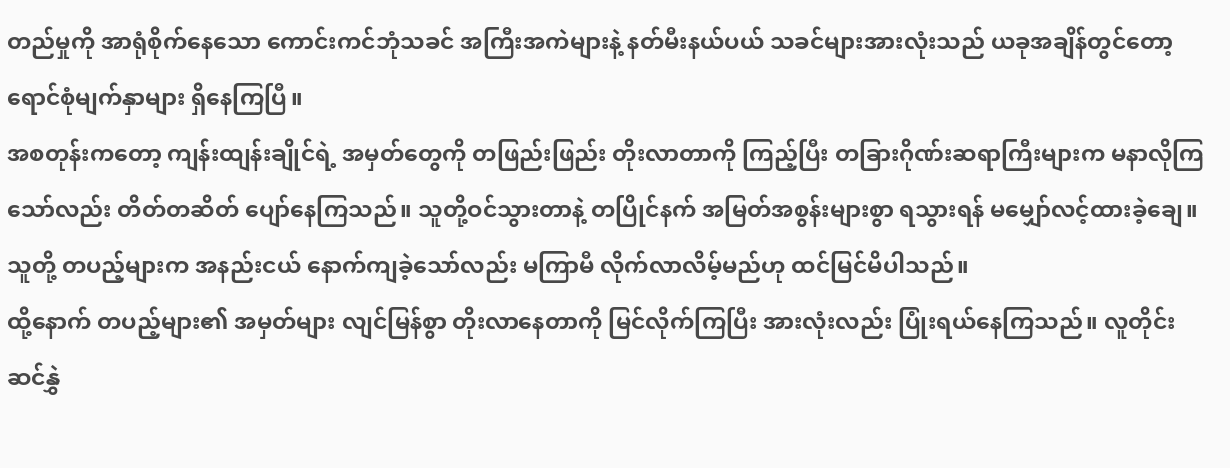တည်မှုကို အာရုံစိုက်နေသော ကောင်းကင်ဘုံသခင် အကြီးအကဲများနဲ့ နတ်မီးနယ်ပယ် သခင်များအားလုံးသည် ယခုအချိန်တွင်တော့ ရောင်စုံမျက်နှာများ ရှိနေကြပြီ။
အစတုန်းကတော့ ကျန်းထျန်းချိုင်ရဲ့ အမှတ်တွေကို တဖြည်းဖြည်း တိုးလာတာကို ကြည့်ပြီး တခြားဂိုဏ်းဆရာကြီးများက မနာလိုကြသော်လည်း တိတ်တဆိတ် ပျော်နေကြသည်။ သူတို့ဝင်သွားတာနဲ့ တပြိုင်နက် အမြတ်အစွန်းများစွာ ရသွားရန် မမျှော်လင့်ထားခဲ့ချေ။ သူတို့ တပည့်များက အနည်းငယ် နောက်ကျခဲ့သော်လည်း မကြာမီ လိုက်လာလိမ့်မည်ဟု ထင်မြင်မိပါသည်။
ထို့နောက် တပည့်များ၏ အမှတ်များ လျင်မြန်စွာ တိုးလာနေတာကို မြင်လိုက်ကြပြီး အားလုံးလည်း ပြုံးရယ်နေကြသည်။ လူတိုင်း ဆင်နွှဲ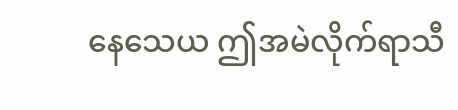နေသေယ ဤအမဲလိုက်ရာသီ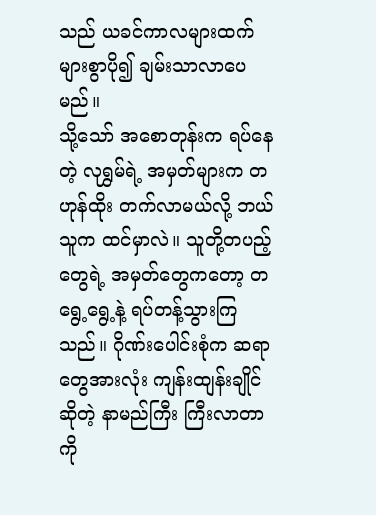သည် ယခင်ကာလများထက် များစွာပို၍ ချမ်းသာလာပေမည်။
သို့သော် အစောတုန်းက ရပ်နေတဲ့ လုရွှမ်ရဲ့ အမှတ်များက တဟုန်ထိုး တက်လာမယ်လို့ ဘယ်သူက ထင်မှာလဲ။ သူတို့တပည့်တွေရဲ့ အမှတ်တွေကတော့ တရွေ့ရွေ့နဲ့ ရပ်တန့်သွားကြသည်။ ဂိုဏ်းပေါင်းစုံက ဆရာတွေအားလုံး ကျန်းထျန်းချိုင်ဆိုတဲ့ နာမည်ကြီး ကြီးလာတာကို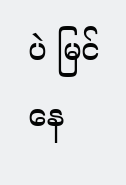ပဲ မြင်နေ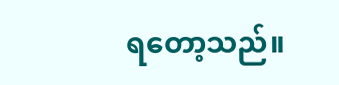ရတော့သည်။